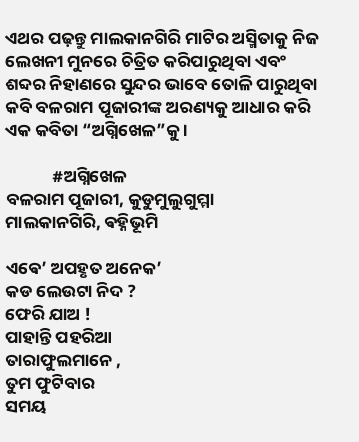ଏଥର ପଢ଼ନ୍ତୁ ମାଲକାନଗିରି ମାଟିର ଅସ୍ମିତାକୁ ନିଜ ଲେଖନୀ ମୁନରେ ଚିତ୍ରିତ କରିପାରୁଥିବା ଏବଂ ଶବ୍ଦର ନିହାଣରେ ସୁନ୍ଦର ଭାବେ ତୋଳି ପାରୁଥିବା କବି ବଳରାମ ପୂଜାରୀଙ୍କ ଅରଣ୍ୟକୁ ଆଧାର କରି ଏକ କବିତା “ଅଗ୍ନିଖେଳ”କୁ ।

            #ଅଗ୍ନିଖେଳ
ବଳରାମ ପୂଜାରୀ, କୁଡୁମୁଲୁଗୁମ୍ମା
ମାଲକାନଗିରି, ଵହ୍ନିଭୂମି

ଏଵେ’ ଅପହୃତ ଅନେକ’
କଡ ଲେଉଟା ନିଦ ?
ଫେରି ଯାଅ !
ପାହାନ୍ତି ପହରିଆ
ତାରାଫୁଲମାନେ ,
ତୁମ ଫୁଟିବାର
ସମୟ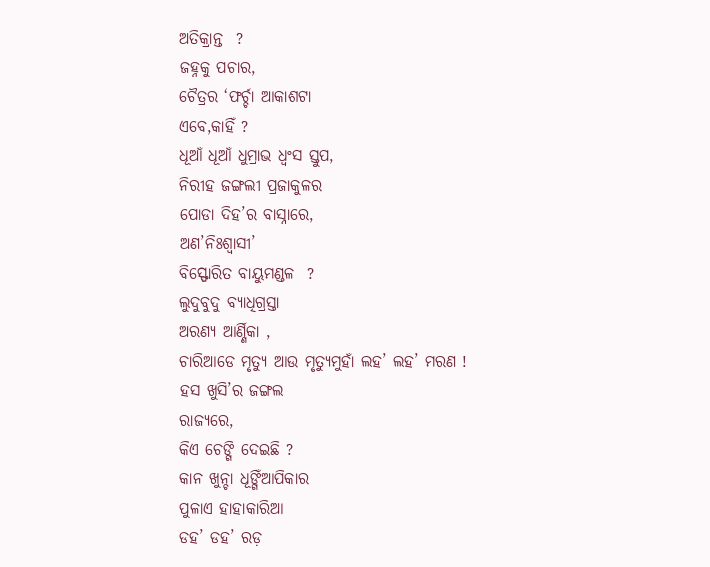ଅତିକ୍ରାନ୍ତ  ?
ଜହ୍ନକୁ ପଚାର,
ଚୈତ୍ରର ‘ଫର୍ଚ୍ଚା ଆକାଶଟା
ଏବେ,କାହିଁ ?
ଧୂଆଁ ଧୂଆଁ ଧୁମ୍ରାଭ ଧ୍ୱଂସ ସ୍ତୁପ,
ନିରୀହ ଜଙ୍ଗଲୀ ପ୍ରଜାକୁଳର
ପୋଡା ଦିହ’ର ବାସ୍ନାରେ,
ଅଣ’ନିଃଶ୍ବାସୀ’
ବିସ୍ଫୋରିତ ବାୟୁମଣ୍ଡଳ  ?
ଲୁଦୁବୁଦୁ ବ୍ୟାଧିଗ୍ରସ୍ତା
ଅରଣ୍ୟ ଆର୍ଣ୍ଣିକା ,
ଚାରିଆଡେ ମୃତ୍ୟୁ ଆଉ ମୃତ୍ୟୁମୁହାଁ ଲହ’ ଲହ’ ମରଣ !
ହସ ଖୁସି’ର ଜଙ୍ଗଲ
ରାଜ୍ୟରେ,
କିଏ ଚେଙ୍ଗି ଦେଇଛି ?
କାନ ଖୁନ୍ଚା ଧୂଙ୍ଗିଁଆପିକାର
ପୁଳାଏ ହାହାକାରିଆ
ଡହ’ ଡହ’ ରଡ଼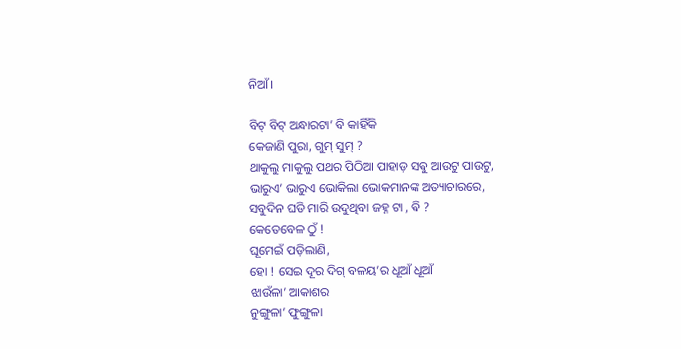ନିଆଁ।

ବିଟ୍ ବିଟ୍ ଅନ୍ଧାରଟା’ ବି କାହିଁକି
କେଜାଣି ପୁରା, ଗୁମ୍ ସୁମ୍ ?
ଥାକୁଲୁ ମାକୁଲୁ ପଥର ପିଠିଆ ପାହାଡ଼ ସଵୁ ଆଉଟୁ ପାଉଟୁ,
ଭାରୁଏ’ ଭାରୁଏ ଭୋକିଲା ଭୋକମାନଙ୍କ ଅତ୍ୟାଚାରରେ,
ସବୁଦିନ ଘଡି ମାରି ଉଦୁଥିବା ଜହ୍ନ ଟା , ଵି ?
କେତେବେଳ ଠୁଁ !
ଘୂମେଇଁ ପଡ଼ିଲାଣି,
ହୋ ! ସେଇ ଦୂର ଦିଗ୍ ବଳୟ’ର ଧୂଆଁ ଧୂଆଁ
ଝାଉଁଳା’ ଆକାଶର
ନୁଙ୍ଗୁଳା’ ଫୁଙ୍ଗୁଳା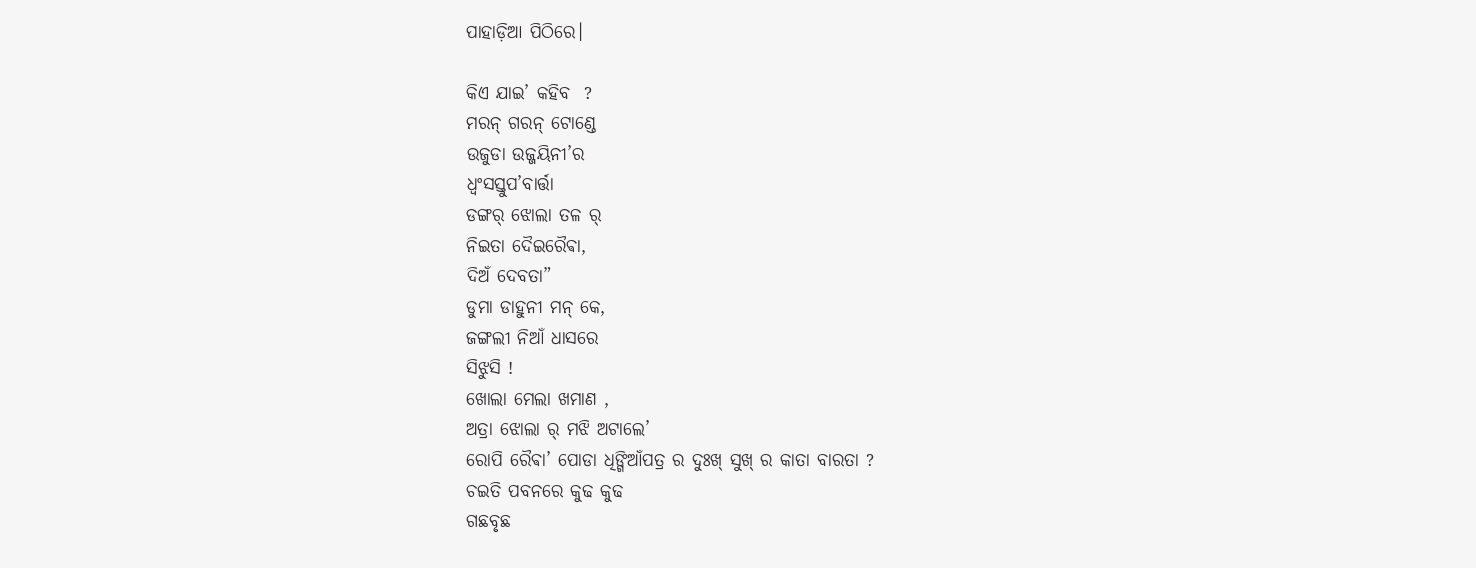ପାହାଡ଼ିଆ ପିଠିରେ।

କିଏ ଯାଇ’ କହିବ  ?
ମରନ୍ ଗରନ୍ ଟୋଣ୍ଡେ
ଉଜୁଡା ଉଜ୍ଜୟିନୀ’ର
ଧ୍ୱଂସସ୍ତୁପ’ବାର୍ତ୍ତା
ଡଙ୍ଗର୍ ଝୋଲା ତଳ ର୍
ନିଇତା ଦୈଇରୈଵା,
ଦିଅଁ ଦେବତା”
ଡୁମା ଡାହୁନୀ ମନ୍ କେ,
ଜଙ୍ଗଲୀ ନିଆଁ ଧାସରେ
ସିଝୁସି !
ଖୋଲା ମେଲା ଖମାଣ ,
ଅତ୍ରା ଝୋଲା ର୍ ମଝି ଅଟାଲେ’
ରୋପି ରୈଵା’ ପୋଡା ଧିଙ୍ଗିଆଁପତ୍ର ର ଦୁଃଖ୍ ସୁଖ୍ ର କାତା ବାରତା ?
ଚଇତି ପବନରେ କୁଢ କୁଢ
ଗଛବୃଛ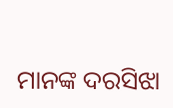ମାନଙ୍କ ଦରସିଝା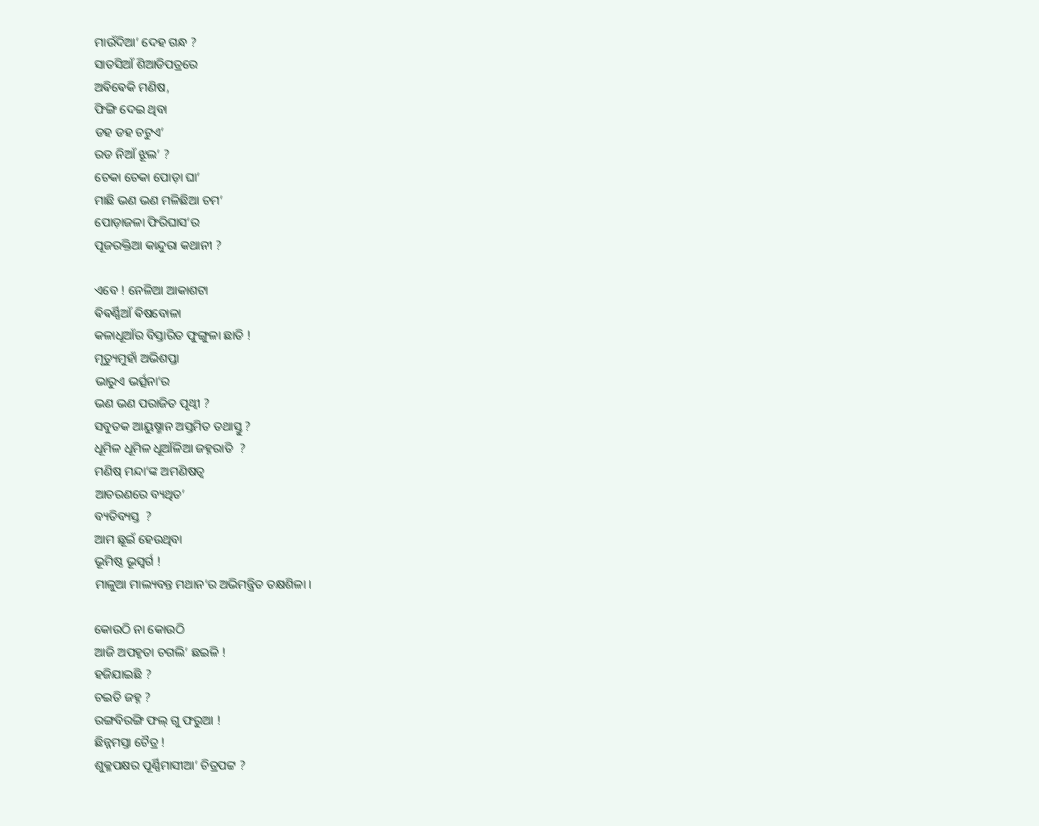ମାଉଁଦିଆ’ ଦେହ ଗନ୍ଧ ?
ସାତସିଆଁ ଶିଆଡିପତ୍ରରେ
ଅଵିଵେକି ମଣିଷ,
ଫିଙ୍ଗି ଦେଇ ଥିବା
ଡହ ଡହ ଚଟୁଏ’
ରଡ ନିଆଁ ଝୂଲ’ ?
ଚେକା ଚେକା ପୋଡ଼ା ଘା’
ମାଛି ଭଣ ଭଣ ମଳିଛିଆ ଚମ’
ପୋଡ଼ାଜଳା ଫିରିଘାସ’ର
ପୂଜରକ୍ତିଆ କାନ୍ଦୁରା କଥାନୀ ?

ଏବେ ! ନେଳିଆ ଆକାଶଟା
ଵିଵର୍ଣ୍ଣିଆଁ ଵିଷବୋଳା
କଳାଧୂଆଁର ବିସ୍ତାରିତ ଫୁଙ୍ଗୁଳା ଛାତି !
ମୃତ୍ୟୁମୁହାଁ ଅଭିଶପ୍ତା
ଭାରୁଏ ଭର୍ତ୍ସନା’ର
ଭଣ ଭଣ ପରାଜିତ ପୃଥ୍ବୀ ?
ସବୁତକ ଆୟୁଷ୍ମାନ ଅସ୍ତମିତ ତଥାସ୍ତୁ ?
ଧୂମିଳ ଧୂମିଳ ଧୂଆଁଳିଆ ଜହ୍ନରାତି  ?
ମଣିଷ୍ ମନ୍ଦା’ଙ୍କ ଅମଣିଷତ୍ୱ
ଆଚରଣରେ ବ୍ୟଥିତ’
ବ୍ୟତିବ୍ୟସ୍ତ  ?
ଆମ ଛୂଇଁ ହେଉଥିବା
ଭୂମିଷ୍ଠ ଭୂସ୍ୱର୍ଗ !
ମାଳୁଆ ମାଲ୍ୟବନ୍ତ ମଥାନ’ର ଅଭିମନ୍ତ୍ରିତ ତକ୍ଷଶିଳା ।

କୋଉଠି ନା କୋଉଠି
ଆଜି ଅପହୃତା ଚଗଲି’ ଛଇଳି !
ହଜିଯାଇଛି ?
ଚଇତି ଜହ୍ନ ?
ରଙ୍ଗବିରଙ୍ଗି ଫଲ୍ ଗୁ ଫରୁଆ !
ଛିନ୍ନମସ୍ତା ଚୈତ୍ର !
ଶୁକ୍ଳପକ୍ଷର ପୂର୍ଣ୍ଣିମାସୀଆ’ ଚିତ୍ରପଟ୍ଟ ?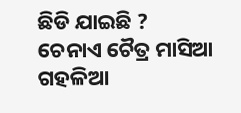ଛିଡି ଯାଇଛି ?
ଚେନାଏ ଚୈତ୍ର ମାସିଆ
ଗହଳିଆ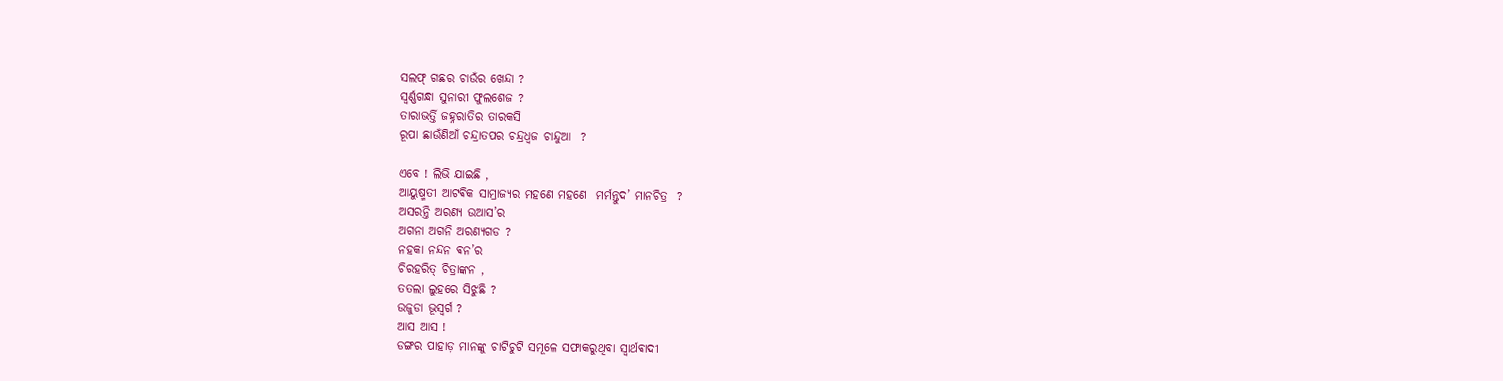ସଲଫ୍ ଗଛର ଚାଉଁର ଖେନ୍ଦା ?
ସ୍ୱର୍ଣ୍ଣଗନ୍ଧା ସୁନାରୀ ଫୁଲଶେଜ ?
ତାରାଭର୍ତ୍ତି ଜହ୍ନରାତିର ତାରକସି
ରୂପା ଛାଉଁଣିଆଁ ଚନ୍ଦ୍ରାତପର ଚନ୍ଦ୍ରଧ୍ୱଜ ଚାନ୍ଦୁଆ  ?

ଏବେ ! ଲିଭି ଯାଇଛି ,
ଆୟୁଷ୍ମତୀ ଆଟଵିକ ସାମ୍ରାଜ୍ୟର ମହଣେ ମ‌ହଣେ  ମର୍ମନ୍ତୁଦ’ ମାନଚିତ୍ର  ?
ଅସରନ୍ତି ଅରଣ୍ୟ ଉଆସ’ର
ଅଗନା ଅଗନି ଅରଣ୍ୟଗଡ ?
ନହକା ନନ୍ଦନ ଵନ’ର
ଚିରହରିତ୍ ଚିତ୍ରାଙ୍କନ ,
ତତଲା ଲୁହରେ ସିଝୁଛି ?
ଉଜୁଡା ଭୂସ୍ୱର୍ଗ ?
ଆସ ଆସ !
ଡଙ୍ଗର ପାହାଡ଼ ମାନଙ୍କୁ ଚାଟିଚୁଟି ସମୂଳେ ସଫାକରୁଥିବା ସ୍ୱାର୍ଥଵାଦୀ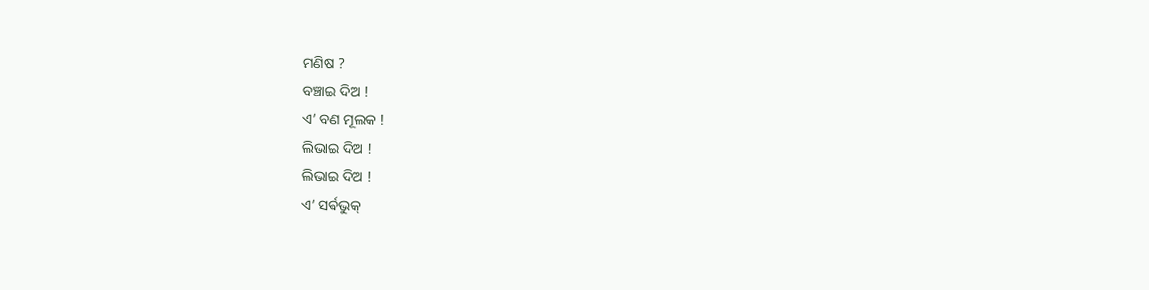ମଣିଷ ?
ବଞ୍ଚାଇ ଦିଅ !
ଏ’ ବଣ ମୂଲକ !
ଲିଭାଇ ଦିଅ !
ଲିଭାଇ ଦିଅ !
ଏ’ ସର୍ଵଭୁକ୍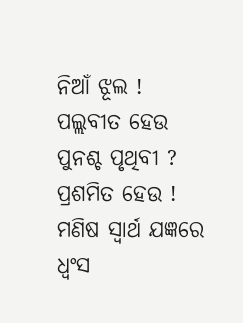ନିଆଁ ଝୂଲ !
ପଲ୍ଲବୀତ ହେଉ
ପୁନଶ୍ଚ ପୃଥିବୀ ?
ପ୍ରଶମିତ ହେଉ !
ମଣିଷ ସ୍ୱାର୍ଥ ଯଜ୍ଞରେ
ଧ୍ଵଂସ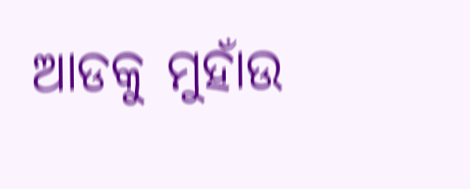ଆଡକୁ ମୁହାଁଉ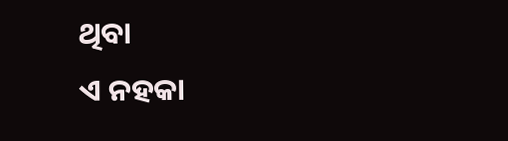ଥିବା
ଏ ନହକା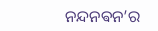ନନ୍ଦନଵନ’ର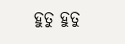ହୁତୁ ହୁତୁ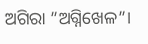ଅଗିରା ”ଅଗ୍ନିଖେଳ”।